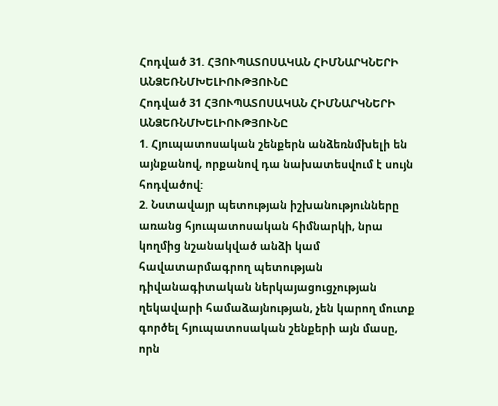Հոդված 31. ՀՅՈՒՊԱՏՈՍԱԿԱՆ ՀԻՄՆԱՐԿՆԵՐԻ ԱՆՁԵՌՆՄԽԵԼԻՈՒԹՅՈՒՆԸ
Հոդված 31 ՀՅՈՒՊԱՏՈՍԱԿԱՆ ՀԻՄՆԱՐԿՆԵՐԻ ԱՆՁԵՌՆՄԽԵԼԻՈՒԹՅՈՒՆԸ
1. Հյուպատոսական շենքերն անձեռնմխելի են այնքանով, որքանով դա նախատեսվում է սույն հոդվածով:
2. Նստավայր պետության իշխանությունները առանց հյուպատոսական հիմնարկի, նրա կողմից նշանակված անձի կամ հավատարմագրող պետության դիվանագիտական ներկայացուցչության ղեկավարի համաձայնության, չեն կարող մուտք գործել հյուպատոսական շենքերի այն մասը, որն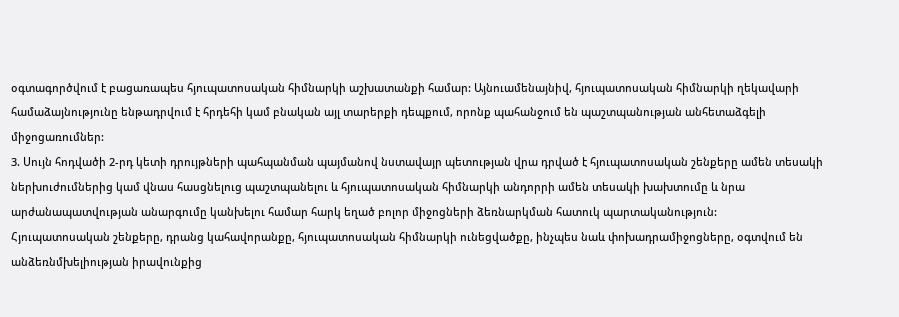օգտագործվում է բացառապես հյուպատոսական հիմնարկի աշխատանքի համար: Այնուամենայնիվ, հյուպատոսական հիմնարկի ղեկավարի համաձայնությունը ենթադրվում է հրդեհի կամ բնական այլ տարերքի դեպքում, որոնք պահանջում են պաշտպանության անհետաձգելի միջոցառումներ:
3. Սույն հոդվածի 2-րդ կետի դրույթների պահպանման պայմանով նստավայր պետության վրա դրված է հյուպատոսական շենքերը ամեն տեսակի ներխուժումներից կամ վնաս հասցնելուց պաշտպանելու և հյուպատոսական հիմնարկի անդորրի ամեն տեսակի խախտումը և նրա արժանապատվության անարգումը կանխելու համար հարկ եղած բոլոր միջոցների ձեռնարկման հատուկ պարտականություն:
Հյուպատոսական շենքերը, դրանց կահավորանքը, հյուպատոսական հիմնարկի ունեցվածքը, ինչպես նաև փոխադրամիջոցները, օգտվում են անձեռնմխելիության իրավունքից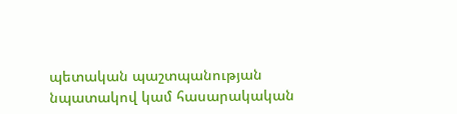պետական պաշտպանության նպատակով կամ հասարակական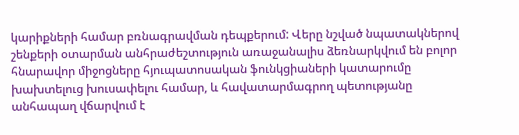կարիքների համար բռնագրավման դեպքերում: Վերը նշված նպատակներով շենքերի օտարման անհրաժեշտություն առաջանալիս ձեռնարկվում են բոլոր հնարավոր միջոցները հյուպատոսական ֆունկցիաների կատարումը խախտելուց խուսափելու համար, և հավատարմագրող պետությանը անհապաղ վճարվում է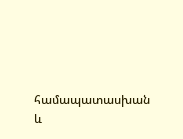համապատասխան և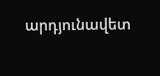արդյունավետ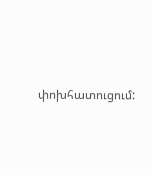փոխհատուցում: